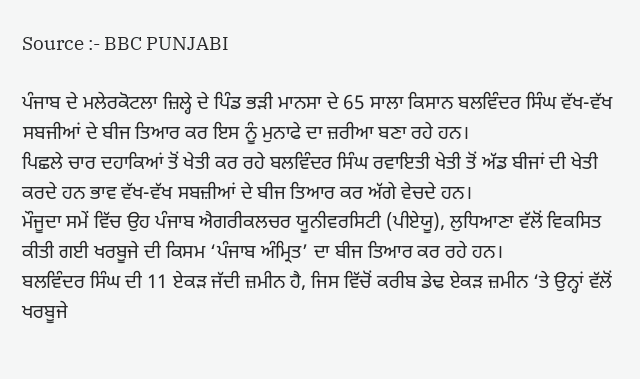Source :- BBC PUNJABI

ਪੰਜਾਬ ਦੇ ਮਲੇਰਕੋਟਲਾ ਜ਼ਿਲ੍ਹੇ ਦੇ ਪਿੰਡ ਭੜੀ ਮਾਨਸਾ ਦੇ 65 ਸਾਲਾ ਕਿਸਾਨ ਬਲਵਿੰਦਰ ਸਿੰਘ ਵੱਖ-ਵੱਖ ਸਬਜੀਆਂ ਦੇ ਬੀਜ ਤਿਆਰ ਕਰ ਇਸ ਨੂੰ ਮੁਨਾਫੇ ਦਾ ਜ਼ਰੀਆ ਬਣਾ ਰਹੇ ਹਨ।
ਪਿਛਲੇ ਚਾਰ ਦਹਾਕਿਆਂ ਤੋਂ ਖੇਤੀ ਕਰ ਰਹੇ ਬਲਵਿੰਦਰ ਸਿੰਘ ਰਵਾਇਤੀ ਖੇਤੀ ਤੋਂ ਅੱਡ ਬੀਜਾਂ ਦੀ ਖੇਤੀ ਕਰਦੇ ਹਨ ਭਾਵ ਵੱਖ-ਵੱਖ ਸਬਜ਼ੀਆਂ ਦੇ ਬੀਜ ਤਿਆਰ ਕਰ ਅੱਗੇ ਵੇਚਦੇ ਹਨ।
ਮੌਜੂਦਾ ਸਮੇਂ ਵਿੱਚ ਉਹ ਪੰਜਾਬ ਐਗਰੀਕਲਚਰ ਯੂਨੀਵਰਸਿਟੀ (ਪੀਏਯੂ), ਲੁਧਿਆਣਾ ਵੱਲੋਂ ਵਿਕਸਿਤ ਕੀਤੀ ਗਈ ਖਰਬੂਜੇ ਦੀ ਕਿਸਮ ‘ਪੰਜਾਬ ਅੰਮ੍ਰਿਤ’ ਦਾ ਬੀਜ ਤਿਆਰ ਕਰ ਰਹੇ ਹਨ।
ਬਲਵਿੰਦਰ ਸਿੰਘ ਦੀ 11 ਏਕੜ ਜੱਦੀ ਜ਼ਮੀਨ ਹੈ, ਜਿਸ ਵਿੱਚੋਂ ਕਰੀਬ ਡੇਢ ਏਕੜ ਜ਼ਮੀਨ ‘ਤੇ ਉਨ੍ਹਾਂ ਵੱਲੋਂ ਖਰਬੂਜੇ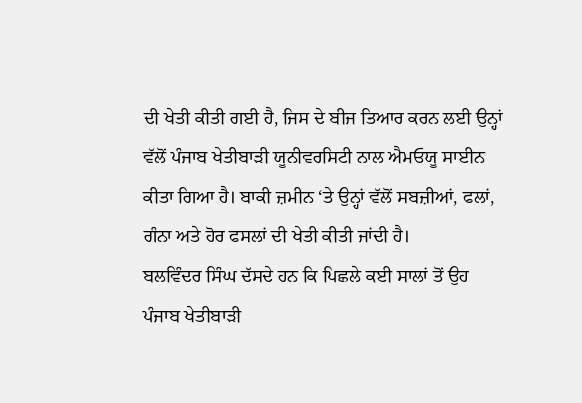ਦੀ ਖੇਤੀ ਕੀਤੀ ਗਈ ਹੈ, ਜਿਸ ਦੇ ਬੀਜ ਤਿਆਰ ਕਰਨ ਲਈ ਉਨ੍ਹਾਂ ਵੱਲੋਂ ਪੰਜਾਬ ਖੇਤੀਬਾੜੀ ਯੂਨੀਵਰਸਿਟੀ ਨਾਲ ਐਮਓਯੂ ਸਾਈਨ ਕੀਤਾ ਗਿਆ ਹੈ। ਬਾਕੀ ਜ਼ਮੀਨ ‘ਤੇ ਉਨ੍ਹਾਂ ਵੱਲੋਂ ਸਬਜ਼ੀਆਂ, ਫਲਾਂ, ਗੰਨਾ ਅਤੇ ਹੋਰ ਫਸਲਾਂ ਦੀ ਖੇਤੀ ਕੀਤੀ ਜਾਂਦੀ ਹੈ।
ਬਲਵਿੰਦਰ ਸਿੰਘ ਦੱਸਦੇ ਹਨ ਕਿ ਪਿਛਲੇ ਕਈ ਸਾਲਾਂ ਤੋਂ ਉਹ ਪੰਜਾਬ ਖੇਤੀਬਾੜੀ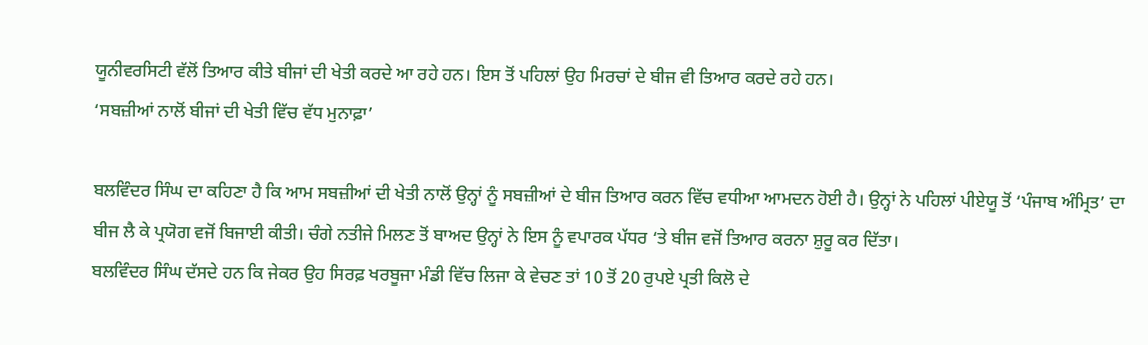ਯੂਨੀਵਰਸਿਟੀ ਵੱਲੋਂ ਤਿਆਰ ਕੀਤੇ ਬੀਜਾਂ ਦੀ ਖੇਤੀ ਕਰਦੇ ਆ ਰਹੇ ਹਨ। ਇਸ ਤੋਂ ਪਹਿਲਾਂ ਉਹ ਮਿਰਚਾਂ ਦੇ ਬੀਜ ਵੀ ਤਿਆਰ ਕਰਦੇ ਰਹੇ ਹਨ।
‘ਸਬਜ਼ੀਆਂ ਨਾਲੋਂ ਬੀਜਾਂ ਦੀ ਖੇਤੀ ਵਿੱਚ ਵੱਧ ਮੁਨਾਫ਼ਾ’

ਬਲਵਿੰਦਰ ਸਿੰਘ ਦਾ ਕਹਿਣਾ ਹੈ ਕਿ ਆਮ ਸਬਜ਼ੀਆਂ ਦੀ ਖੇਤੀ ਨਾਲੋਂ ਉਨ੍ਹਾਂ ਨੂੰ ਸਬਜ਼ੀਆਂ ਦੇ ਬੀਜ ਤਿਆਰ ਕਰਨ ਵਿੱਚ ਵਧੀਆ ਆਮਦਨ ਹੋਈ ਹੈ। ਉਨ੍ਹਾਂ ਨੇ ਪਹਿਲਾਂ ਪੀਏਯੂ ਤੋਂ ‘ਪੰਜਾਬ ਅੰਮ੍ਰਿਤ’ ਦਾ ਬੀਜ ਲੈ ਕੇ ਪ੍ਰਯੋਗ ਵਜੋਂ ਬਿਜਾਈ ਕੀਤੀ। ਚੰਗੇ ਨਤੀਜੇ ਮਿਲਣ ਤੋਂ ਬਾਅਦ ਉਨ੍ਹਾਂ ਨੇ ਇਸ ਨੂੰ ਵਪਾਰਕ ਪੱਧਰ ‘ਤੇ ਬੀਜ ਵਜੋਂ ਤਿਆਰ ਕਰਨਾ ਸ਼ੁਰੂ ਕਰ ਦਿੱਤਾ।
ਬਲਵਿੰਦਰ ਸਿੰਘ ਦੱਸਦੇ ਹਨ ਕਿ ਜੇਕਰ ਉਹ ਸਿਰਫ਼ ਖਰਬੂਜਾ ਮੰਡੀ ਵਿੱਚ ਲਿਜਾ ਕੇ ਵੇਚਣ ਤਾਂ 10 ਤੋਂ 20 ਰੁਪਏ ਪ੍ਰਤੀ ਕਿਲੋ ਦੇ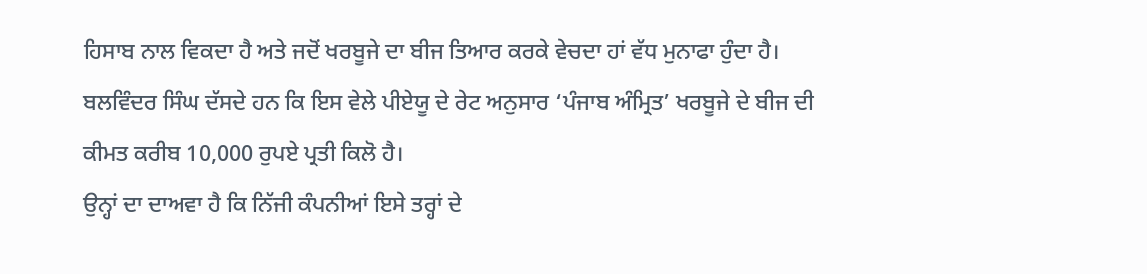ਹਿਸਾਬ ਨਾਲ ਵਿਕਦਾ ਹੈ ਅਤੇ ਜਦੋਂ ਖਰਬੂਜੇ ਦਾ ਬੀਜ ਤਿਆਰ ਕਰਕੇ ਵੇਚਦਾ ਹਾਂ ਵੱਧ ਮੁਨਾਫਾ ਹੁੰਦਾ ਹੈ।
ਬਲਵਿੰਦਰ ਸਿੰਘ ਦੱਸਦੇ ਹਨ ਕਿ ਇਸ ਵੇਲੇ ਪੀਏਯੂ ਦੇ ਰੇਟ ਅਨੁਸਾਰ ‘ਪੰਜਾਬ ਅੰਮ੍ਰਿਤ’ ਖਰਬੂਜੇ ਦੇ ਬੀਜ ਦੀ ਕੀਮਤ ਕਰੀਬ 10,000 ਰੁਪਏ ਪ੍ਰਤੀ ਕਿਲੋ ਹੈ।
ਉਨ੍ਹਾਂ ਦਾ ਦਾਅਵਾ ਹੈ ਕਿ ਨਿੱਜੀ ਕੰਪਨੀਆਂ ਇਸੇ ਤਰ੍ਹਾਂ ਦੇ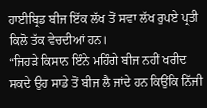ਹਾਈਬ੍ਰਿਡ ਬੀਜ ਇੱਕ ਲੱਖ ਤੋਂ ਸਵਾ ਲੱਖ ਰੁਪਏ ਪ੍ਰਤੀ ਕਿਲੋ ਤੱਕ ਵੇਚਦੀਆਂ ਹਨ।
“ਜਿਹੜੇ ਕਿਸਾਨ ਇੰਨੇ ਮਹਿੰਗੇ ਬੀਜ ਨਹੀਂ ਖਰੀਦ ਸਕਦੇ ਉਹ ਸਾਡੇ ਤੋਂ ਬੀਜ ਲੈ ਜਾਂਦੇ ਹਨ ਕਿਉਂਕਿ ਨਿੱਜੀ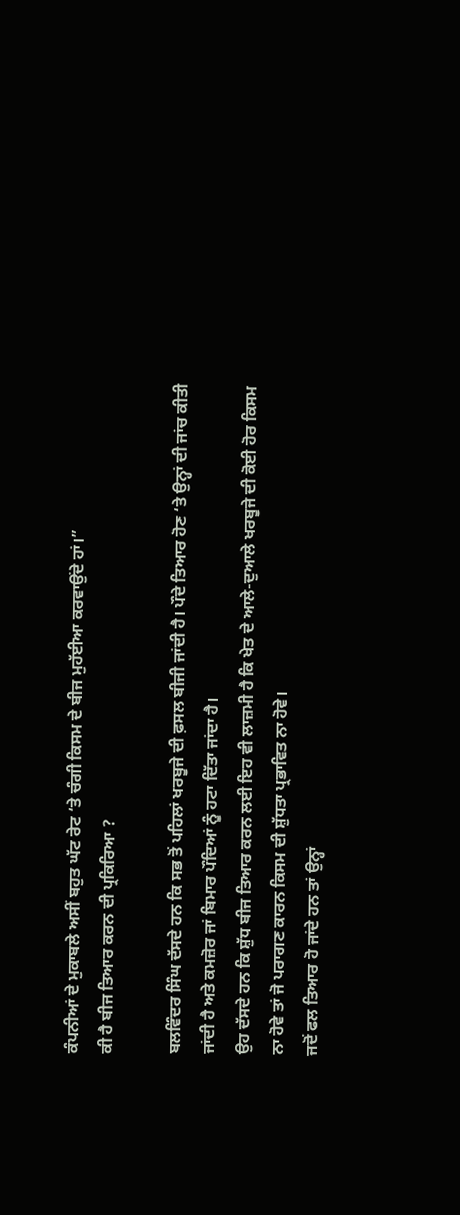ਕੰਪਨੀਆਂ ਦੇ ਮੁਕਾਬਲੇ ਅਸੀਂ ਬਹੁਤ ਘੱਟ ਰੇਟ ‘ਤੇ ਚੰਗੀ ਕਿਸਮ ਦੇ ਬੀਜ ਮੁਹੱਈਆ ਕਰਵਾਉਂਦੇ ਹਾਂ।”
ਕੀ ਹੈ ਬੀਜ ਤਿਆਰ ਕਰਨ ਦੀ ਪ੍ਰਕਿਰਿਆ ?

ਬਲਵਿੰਦਰ ਸਿੰਘ ਦੱਸਦੇ ਹਨ ਕਿ ਸਭ ਤੋਂ ਪਹਿਲਾਂ ਖਰਬੂਜੇ ਦੀ ਫ਼ਸਲ ਬੀਜੀ ਜਾਂਦੀ ਹੈ। ਪੌਦੇ ਤਿਆਰ ਹੋਣ ‘ਤੇ ਉਨ੍ਹਾਂ ਦੀ ਜਾਂਚ ਕੀਤੀ ਜਾਂਦੀ ਹੈ ਅਤੇ ਕਮਜ਼ੋਰ ਜਾਂ ਬਿਮਾਰ ਪੌਦਿਆਂ ਨੂੰ ਹਟਾ ਦਿੱਤਾ ਜਾਂਦਾ ਹੈ।
ਉਹ ਦੱਸਦੇ ਹਨ ਕਿ ਸ਼ੁੱਧ ਬੀਜ ਤਿਆਰ ਕਰਨ ਲਈ ਇਹ ਵੀ ਲਾਜ਼ਮੀ ਹੈ ਕਿ ਖੇਤ ਦੇ ਆਲੇ-ਦੁਆਲੇ ਖਰਬੂਜੇ ਦੀ ਕੋਈ ਹੋਰ ਕਿਸਮ ਨਾ ਹੋਵੇ ਤਾਂ ਜੋ ਪਰਾਗਣ ਕਾਰਨ ਕਿਸਮ ਦੀ ਸ਼ੁੱਧਤਾ ਪ੍ਰਭਾਵਿਤ ਨਾ ਹੋਵੇ।
ਜਦੋਂ ਫਲ ਤਿਆਰ ਹੋ ਜਾਂਦੇ ਹਨ ਤਾਂ ਉਨ੍ਹਾਂ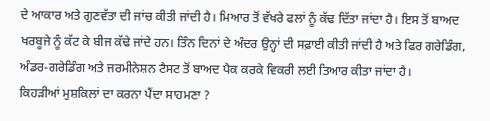ਦੇ ਆਕਾਰ ਅਤੇ ਗੁਣਵੱਤਾ ਦੀ ਜਾਂਚ ਕੀਤੀ ਜਾਂਦੀ ਹੈ। ਮਿਆਰ ਤੋਂ ਵੱਖਰੇ ਫਲਾਂ ਨੂੰ ਕੱਢ ਦਿੱਤਾ ਜਾਂਦਾ ਹੈ। ਇਸ ਤੋਂ ਬਾਅਦ ਖਰਬੂਜੇ ਨੂੰ ਕੱਟ ਕੇ ਬੀਜ ਕੱਢੇ ਜਾਂਦੇ ਹਨ। ਤਿੰਨ ਦਿਨਾਂ ਦੇ ਅੰਦਰ ਉਨ੍ਹਾਂ ਦੀ ਸਫ਼ਾਈ ਕੀਤੀ ਜਾਂਦੀ ਹੈ ਅਤੇ ਫਿਰ ਗਰੇਡਿੰਗ, ਅੰਡਰ-ਗਰੇਡਿੰਗ ਅਤੇ ਜਰਮੀਨੇਸ਼ਨ ਟੈਸਟ ਤੋਂ ਬਾਅਦ ਪੈਕ ਕਰਕੇ ਵਿਕਰੀ ਲਈ ਤਿਆਰ ਕੀਤਾ ਜਾਂਦਾ ਹੈ।
ਕਿਹੜੀਆਂ ਮੁਸ਼ਕਿਲਾਂ ਦਾ ਕਰਨਾ ਪੈਂਦਾ ਸਾਹਮਣਾ ?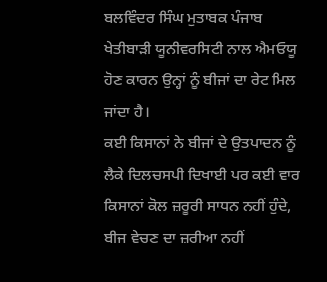ਬਲਵਿੰਦਰ ਸਿੰਘ ਮੁਤਾਬਕ ਪੰਜਾਬ ਖੇਤੀਬਾੜੀ ਯੂਨੀਵਰਸਿਟੀ ਨਾਲ ਐਮਓਯੂ ਹੋਣ ਕਾਰਨ ਉਨ੍ਹਾਂ ਨੂੰ ਬੀਜਾਂ ਦਾ ਰੇਟ ਮਿਲ ਜਾਂਦਾ ਹੈ।
ਕਈ ਕਿਸਾਨਾਂ ਨੇ ਬੀਜਾਂ ਦੇ ਉਤਪਾਦਨ ਨੂੰ ਲੈਕੇ ਦਿਲਚਸਪੀ ਦਿਖਾਈ ਪਰ ਕਈ ਵਾਰ ਕਿਸਾਨਾਂ ਕੋਲ ਜ਼ਰੂਰੀ ਸਾਧਨ ਨਹੀਂ ਹੁੰਦੇ, ਬੀਜ ਵੇਚਣ ਦਾ ਜ਼ਰੀਆ ਨਹੀਂ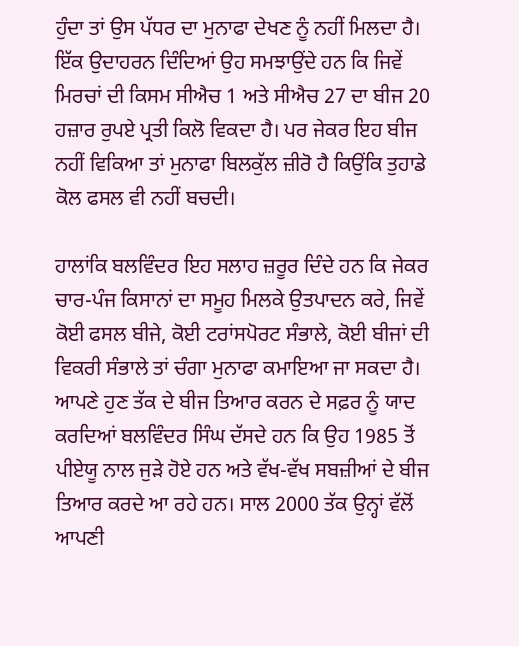ਹੁੰਦਾ ਤਾਂ ਉਸ ਪੱਧਰ ਦਾ ਮੁਨਾਫਾ ਦੇਖਣ ਨੂੰ ਨਹੀਂ ਮਿਲਦਾ ਹੈ।
ਇੱਕ ਉਦਾਹਰਨ ਦਿੰਦਿਆਂ ਉਹ ਸਮਝਾਉਂਦੇ ਹਨ ਕਿ ਜਿਵੇਂ ਮਿਰਚਾਂ ਦੀ ਕਿਸਮ ਸੀਐਚ 1 ਅਤੇ ਸੀਐਚ 27 ਦਾ ਬੀਜ 20 ਹਜ਼ਾਰ ਰੁਪਏ ਪ੍ਰਤੀ ਕਿਲੋ ਵਿਕਦਾ ਹੈ। ਪਰ ਜੇਕਰ ਇਹ ਬੀਜ ਨਹੀਂ ਵਿਕਿਆ ਤਾਂ ਮੁਨਾਫਾ ਬਿਲਕੁੱਲ ਜ਼ੀਰੋ ਹੈ ਕਿਉਂਕਿ ਤੁਹਾਡੇ ਕੋਲ ਫਸਲ ਵੀ ਨਹੀਂ ਬਚਦੀ।

ਹਾਲਾਂਕਿ ਬਲਵਿੰਦਰ ਇਹ ਸਲਾਹ ਜ਼ਰੂਰ ਦਿੰਦੇ ਹਨ ਕਿ ਜੇਕਰ ਚਾਰ-ਪੰਜ ਕਿਸਾਨਾਂ ਦਾ ਸਮੂਹ ਮਿਲਕੇ ਉਤਪਾਦਨ ਕਰੇ, ਜਿਵੇਂ ਕੋਈ ਫਸਲ ਬੀਜੇ, ਕੋਈ ਟਰਾਂਸਪੋਰਟ ਸੰਭਾਲੇ, ਕੋਈ ਬੀਜਾਂ ਦੀ ਵਿਕਰੀ ਸੰਭਾਲੇ ਤਾਂ ਚੰਗਾ ਮੁਨਾਫਾ ਕਮਾਇਆ ਜਾ ਸਕਦਾ ਹੈ।
ਆਪਣੇ ਹੁਣ ਤੱਕ ਦੇ ਬੀਜ ਤਿਆਰ ਕਰਨ ਦੇ ਸਫ਼ਰ ਨੂੰ ਯਾਦ ਕਰਦਿਆਂ ਬਲਵਿੰਦਰ ਸਿੰਘ ਦੱਸਦੇ ਹਨ ਕਿ ਉਹ 1985 ਤੋਂ ਪੀਏਯੂ ਨਾਲ ਜੁੜੇ ਹੋਏ ਹਨ ਅਤੇ ਵੱਖ-ਵੱਖ ਸਬਜ਼ੀਆਂ ਦੇ ਬੀਜ ਤਿਆਰ ਕਰਦੇ ਆ ਰਹੇ ਹਨ। ਸਾਲ 2000 ਤੱਕ ਉਨ੍ਹਾਂ ਵੱਲੋਂ ਆਪਣੀ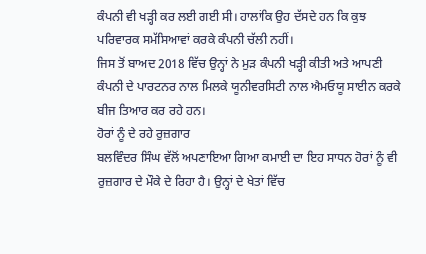ਕੰਪਨੀ ਵੀ ਖੜ੍ਹੀ ਕਰ ਲਈ ਗਈ ਸੀ। ਹਾਲਾਂਕਿ ਉਹ ਦੱਸਦੇ ਹਨ ਕਿ ਕੁਝ ਪਰਿਵਾਰਕ ਸਮੱਸਿਆਵਾਂ ਕਰਕੇ ਕੰਪਨੀ ਚੱਲੀ ਨਹੀਂ।
ਜਿਸ ਤੋਂ ਬਾਅਦ 2018 ਵਿੱਚ ਉਨ੍ਹਾਂ ਨੇ ਮੁੜ ਕੰਪਨੀ ਖੜ੍ਹੀ ਕੀਤੀ ਅਤੇ ਆਪਣੀ ਕੰਪਨੀ ਦੇ ਪਾਰਟਨਰ ਨਾਲ ਮਿਲਕੇ ਯੂਨੀਵਰਸਿਟੀ ਨਾਲ ਐਮਓਯੂ ਸਾਈਨ ਕਰਕੇ ਬੀਜ ਤਿਆਰ ਕਰ ਰਹੇ ਹਨ।
ਹੋਰਾਂ ਨੂੰ ਦੇ ਰਹੇ ਰੁਜ਼ਗਾਰ
ਬਲਵਿੰਦਰ ਸਿੰਘ ਵੱਲੋਂ ਅਪਣਾਇਆ ਗਿਆ ਕਮਾਈ ਦਾ ਇਹ ਸਾਧਨ ਹੋਰਾਂ ਨੂੰ ਵੀ ਰੁਜ਼ਗਾਰ ਦੇ ਮੌਕੇ ਦੇ ਰਿਹਾ ਹੈ। ਉਨ੍ਹਾਂ ਦੇ ਖੇਤਾਂ ਵਿੱਚ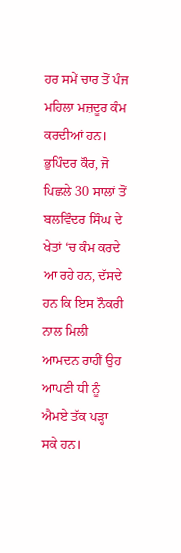ਹਰ ਸਮੇਂ ਚਾਰ ਤੋਂ ਪੰਜ ਮਹਿਲਾ ਮਜ਼ਦੂਰ ਕੰਮ ਕਰਦੀਆਂ ਹਨ।
ਭੁਪਿੰਦਰ ਕੌਰ, ਜੋ ਪਿਛਲੇ 30 ਸਾਲਾਂ ਤੋਂ ਬਲਵਿੰਦਰ ਸਿੰਘ ਦੇ ਖੇਤਾਂ ‘ਚ ਕੰਮ ਕਰਦੇ ਆ ਰਹੇ ਹਨ, ਦੱਸਦੇ ਹਨ ਕਿ ਇਸ ਨੌਕਰੀ ਨਾਲ ਮਿਲੀ ਆਮਦਨ ਰਾਹੀਂ ਉਹ ਆਪਣੀ ਧੀ ਨੂੰ ਐਮਏ ਤੱਕ ਪੜ੍ਹਾ ਸਕੇ ਹਨ।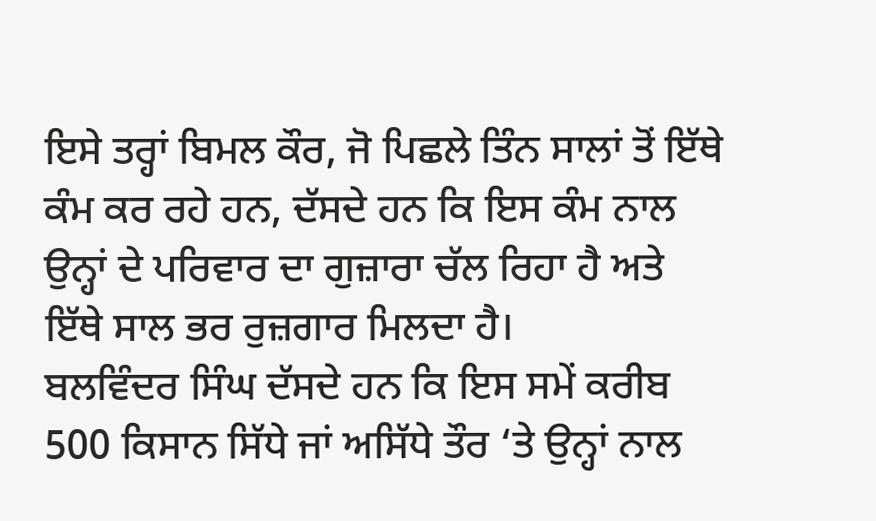ਇਸੇ ਤਰ੍ਹਾਂ ਬਿਮਲ ਕੌਰ, ਜੋ ਪਿਛਲੇ ਤਿੰਨ ਸਾਲਾਂ ਤੋਂ ਇੱਥੇ ਕੰਮ ਕਰ ਰਹੇ ਹਨ, ਦੱਸਦੇ ਹਨ ਕਿ ਇਸ ਕੰਮ ਨਾਲ ਉਨ੍ਹਾਂ ਦੇ ਪਰਿਵਾਰ ਦਾ ਗੁਜ਼ਾਰਾ ਚੱਲ ਰਿਹਾ ਹੈ ਅਤੇ ਇੱਥੇ ਸਾਲ ਭਰ ਰੁਜ਼ਗਾਰ ਮਿਲਦਾ ਹੈ।
ਬਲਵਿੰਦਰ ਸਿੰਘ ਦੱਸਦੇ ਹਨ ਕਿ ਇਸ ਸਮੇਂ ਕਰੀਬ 500 ਕਿਸਾਨ ਸਿੱਧੇ ਜਾਂ ਅਸਿੱਧੇ ਤੌਰ ‘ਤੇ ਉਨ੍ਹਾਂ ਨਾਲ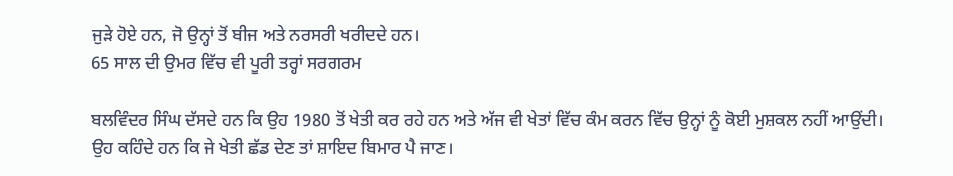ਜੁੜੇ ਹੋਏ ਹਨ, ਜੋ ਉਨ੍ਹਾਂ ਤੋਂ ਬੀਜ ਅਤੇ ਨਰਸਰੀ ਖਰੀਦਦੇ ਹਨ।
65 ਸਾਲ ਦੀ ਉਮਰ ਵਿੱਚ ਵੀ ਪੂਰੀ ਤਰ੍ਹਾਂ ਸਰਗਰਮ

ਬਲਵਿੰਦਰ ਸਿੰਘ ਦੱਸਦੇ ਹਨ ਕਿ ਉਹ 1980 ਤੋਂ ਖੇਤੀ ਕਰ ਰਹੇ ਹਨ ਅਤੇ ਅੱਜ ਵੀ ਖੇਤਾਂ ਵਿੱਚ ਕੰਮ ਕਰਨ ਵਿੱਚ ਉਨ੍ਹਾਂ ਨੂੰ ਕੋਈ ਮੁਸ਼ਕਲ ਨਹੀਂ ਆਉਂਦੀ। ਉਹ ਕਹਿੰਦੇ ਹਨ ਕਿ ਜੇ ਖੇਤੀ ਛੱਡ ਦੇਣ ਤਾਂ ਸ਼ਾਇਦ ਬਿਮਾਰ ਪੈ ਜਾਣ।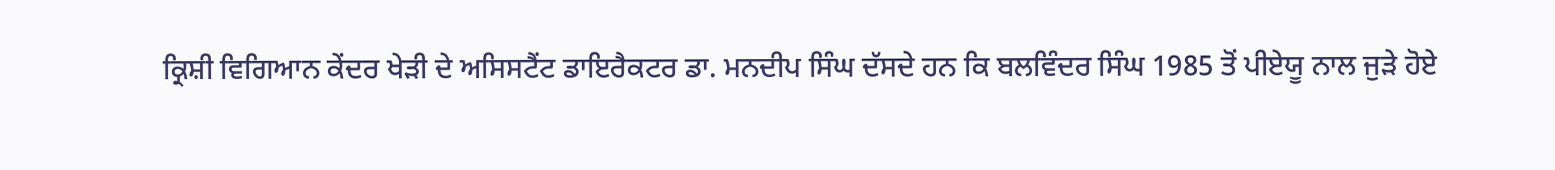ਕ੍ਰਿਸ਼ੀ ਵਿਗਿਆਨ ਕੇਂਦਰ ਖੇੜੀ ਦੇ ਅਸਿਸਟੈਂਟ ਡਾਇਰੈਕਟਰ ਡਾ. ਮਨਦੀਪ ਸਿੰਘ ਦੱਸਦੇ ਹਨ ਕਿ ਬਲਵਿੰਦਰ ਸਿੰਘ 1985 ਤੋਂ ਪੀਏਯੂ ਨਾਲ ਜੁੜੇ ਹੋਏ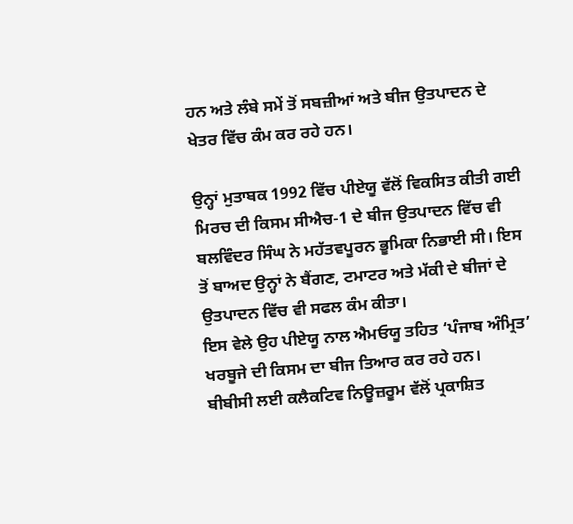ਹਨ ਅਤੇ ਲੰਬੇ ਸਮੇਂ ਤੋਂ ਸਬਜ਼ੀਆਂ ਅਤੇ ਬੀਜ ਉਤਪਾਦਨ ਦੇ ਖੇਤਰ ਵਿੱਚ ਕੰਮ ਕਰ ਰਹੇ ਹਨ।

ਉਨ੍ਹਾਂ ਮੁਤਾਬਕ 1992 ਵਿੱਚ ਪੀਏਯੂ ਵੱਲੋਂ ਵਿਕਸਿਤ ਕੀਤੀ ਗਈ ਮਿਰਚ ਦੀ ਕਿਸਮ ਸੀਐਚ-1 ਦੇ ਬੀਜ ਉਤਪਾਦਨ ਵਿੱਚ ਵੀ ਬਲਵਿੰਦਰ ਸਿੰਘ ਨੇ ਮਹੱਤਵਪੂਰਨ ਭੂਮਿਕਾ ਨਿਭਾਈ ਸੀ। ਇਸ ਤੋਂ ਬਾਅਦ ਉਨ੍ਹਾਂ ਨੇ ਬੈਂਗਣ, ਟਮਾਟਰ ਅਤੇ ਮੱਕੀ ਦੇ ਬੀਜਾਂ ਦੇ ਉਤਪਾਦਨ ਵਿੱਚ ਵੀ ਸਫਲ ਕੰਮ ਕੀਤਾ।
ਇਸ ਵੇਲੇ ਉਹ ਪੀਏਯੂ ਨਾਲ ਐਮਓਯੂ ਤਹਿਤ ‘ਪੰਜਾਬ ਅੰਮ੍ਰਿਤ’ ਖਰਬੂਜੇ ਦੀ ਕਿਸਮ ਦਾ ਬੀਜ ਤਿਆਰ ਕਰ ਰਹੇ ਹਨ।
ਬੀਬੀਸੀ ਲਈ ਕਲੈਕਟਿਵ ਨਿਊਜ਼ਰੂਮ ਵੱਲੋਂ ਪ੍ਰਕਾਸ਼ਿਤ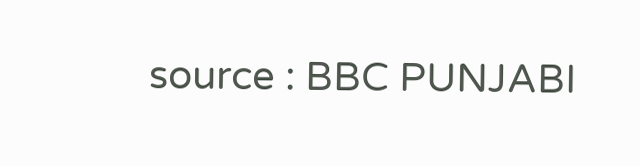source : BBC PUNJABI